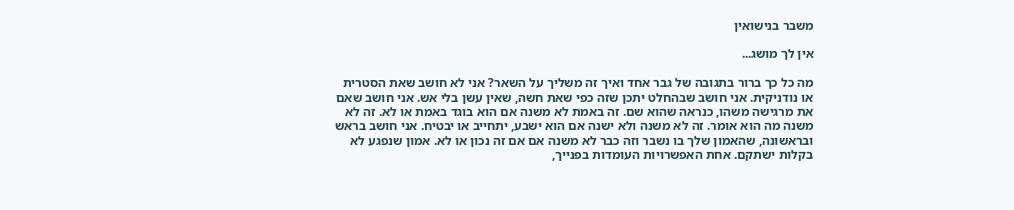משבר בנישואין

אין לך מושג...

מה כל כך ברור בתגובה של גבר אחד ואיך זה משליך על השאר? אני לא חושב שאת הסטרית או נודניקית. אני חושב שבהחלט יתכן שזה כפי שאת חשה, שאין עשן בלי אש. אני חושב שאם את מרגישה משהו, כנראה שהוא שם. זה באמת לא משנה אם הוא בוגד באמת או לא. זה לא משנה מה הוא אומר. זה לא משנה ולא ישנה אם הוא ישבע, יתחייב או יבטיח. אני חושב בראש ובראשונה, שהאמון שלך בו נשבר וזה כבר לא משנה אם אם זה נכון או לא. אמון שנפגע לא בקלות ישתקם. אחת האפשרויות העומדות בפנייך,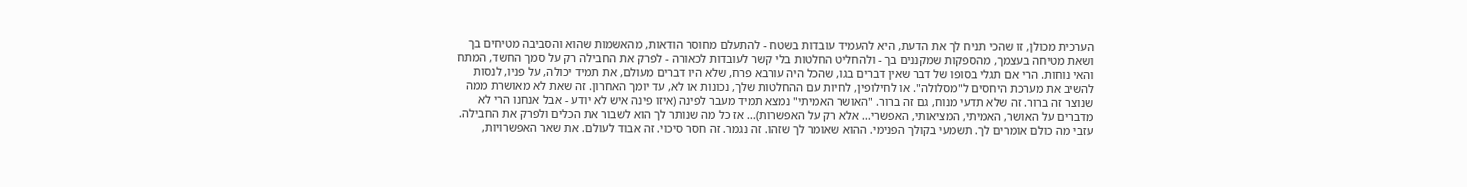הערכית מכולן, זו שהכי תניח לך את הדעת, היא להעמיד עובדות בשטח - להתעלם מחוסר הודאות, מהאשמות שהוא והסביבה מטיחים בך ושאת מטיחה בעצמך, מהספקות שמקננים בך - ולהחליט החלטות בלי קשר לעובדות לכאורה - לפרק את החבילה רק על סמך החשד, המתח והאי נוחות. הרי אם תגלי בסופו של דבר שאין דברים בגו, שהכל היה עורבא פרח, שלא היו דברים מעולם, את תמיד יכולה, על פניו, לנסות להשיב את מערכת היחסים ל"מסלולה". או לחילופין, לחיות עם ההחלטות שלך, נכונות או לא, עד יומך האחרון. זה שאת לא מאושרת ממה שנוצר זה ברור. זה שלא תדעי מנוח, גם זה ברור. "האושר האמיתי" נמצא תמיד מעבר לפינה (איזו פינה איש לא יודע - אבל אנחנו הרי לא מדברים על האושר, האמיתי, המציאותי, האפשרי... אלא רק על האפשרות)... אז כל מה שנותר לך הוא לשבור את הכלים ולפרק את החבילה. עזבי מה כולם אומרים לך. תשמעי בקולך הפנימי. ההוא שאומר לך שזהו. זה נגמר. זה חסר סיכוי. זה אבוד לעולם. את שאר האפשרויות,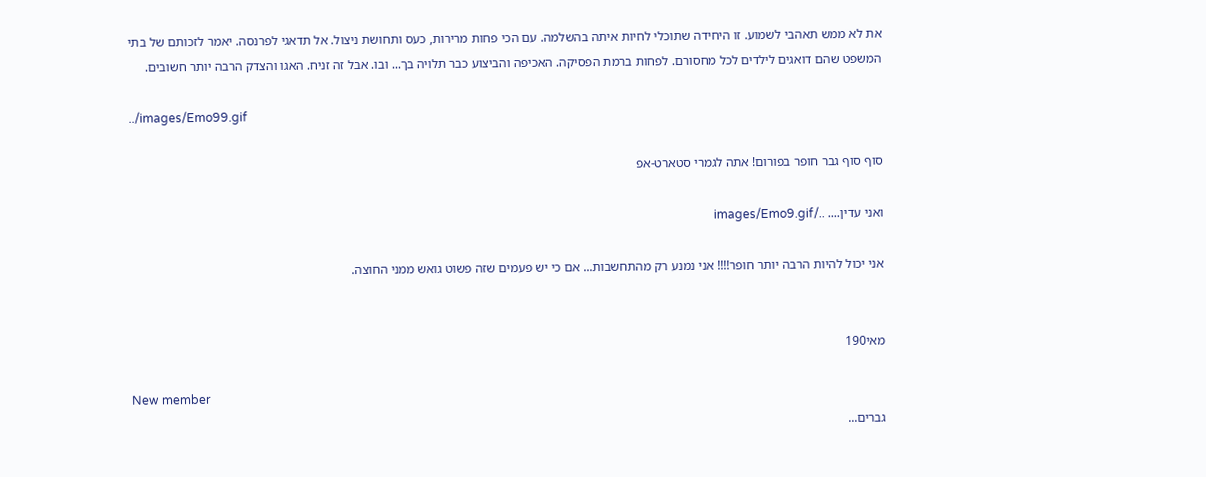את לא ממש תאהבי לשמוע. זו היחידה שתוכלי לחיות איתה בהשלמה. עם הכי פחות מרירות, כעס ותחושת ניצול. אל תדאגי לפרנסה. יאמר לזכותם של בתי המשפט שהם דואגים לילדים לכל מחסורם. לפחות ברמת הפסיקה. האכיפה והביצוע כבר תלויה בך... ובו. אבל זה זניח. האגו והצדק הרבה יותר חשובים.

../images/Emo99.gif

סוף סוף גבר חופר בפורום! אתה לגמרי סטארט-אפ

ואני עדין.... ../images/Emo9.gif

אני יכול להיות הרבה יותר חופר!!!! אני נמנע רק מהתחשבות... אם כי יש פעמים שזה פשוט גואש ממני החוצה.


מאי190

New member
גברים...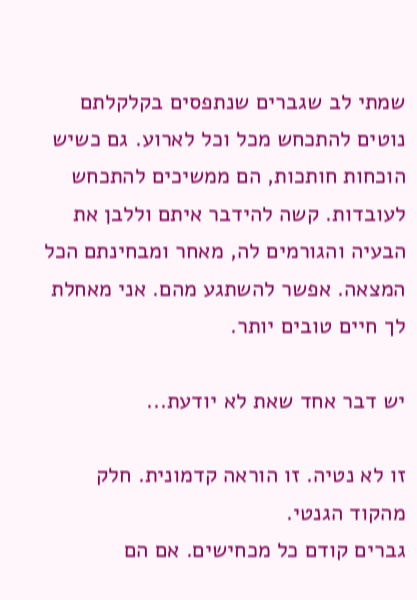שמתי לב שגברים שנתפסים בקלקלתם נוטים להתכחש מכל וכל לארוע. גם כשיש הוכחות חותכות, הם ממשיכים להתכחש לעובדות. קשה להידבר איתם וללבן את הבעיה והגורמים לה, מאחר ומבחינתם הכל המצאה. אפשר להשתגע מהם. אני מאחלת לך חיים טובים יותר.

יש דבר אחד שאת לא יודעת...

זו לא נטיה. זו הוראה קדמונית. חלק מהקוד הגנטי.
גברים קודם כל מכחישים. אם הם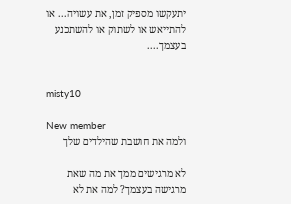יתעקשו מספיק זמן, את עשויה... או להתייאש או לשתוק או להשתכנע בעצמך....


misty10

New member
ולמה את חושבת שהילדים שלך

לא מרגישים ממך את מה שאת מרגישה בעצמך? למה את לא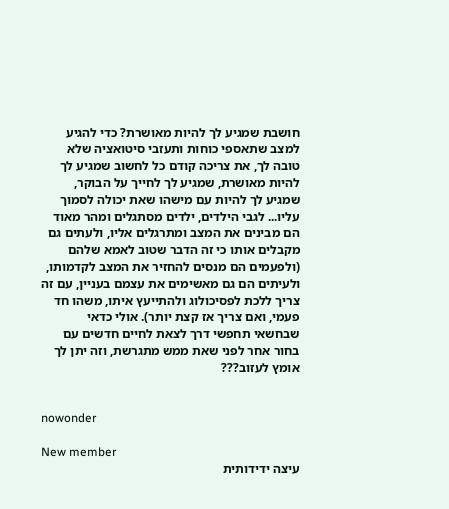חושבת שמגיע לך להיות מאושרת? כדי להגיע למצב שתאספי כוחות ותעזבי סיטואציה שלא טובה לך, את צריכה קודם כל לחשוב שמגיע לך להיות מאושרת, שמגיע לך לחייך על הבוקר, שמגיע לך להיות עם מישהו שאת יכולה לסמוך עליו... לגבי הילדים, ילדים מסתגלים ומהר מאוד הם מבינים את המצב ומתרגלים אליו, ולעתים גם מקבלים אותו כי זה הדבר שטוב לאמא שלהם (ולפעמים הם מנסים להחזיר את המצב לקדמותו, ולעיתים הם גם מאשימים את עצמם בעניין, עם זה צריך ללכת לפסיכולוג ולהתייעץ איתו, משהו חד פעמי, ואם צריך אז קצת יותר). אולי כדאי שבחשאי תחפשי דרך לצאת לחיים חדשים עם בחור אחר לפני שאת ממש מתגרשת, וזה יתן לך אומץ לעזוב???


nowonder

New member
עיצה ידידותית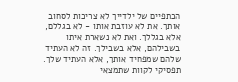הכתפיים של ילדייך לא צריכות לסחוב אותך. את לא עוזבת אותו - לא בגללם, אלא בגללך. ואת לא נשארת איתו בשבילהם, אלא בשבילך. זה לא העתיד שלהם שמפחיד אותך, אלא העתיד שלך. תפסיקי לקוות שתמצאי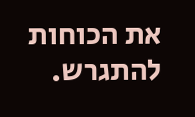את הכוחות להתגרש.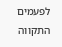לפעמים התקווה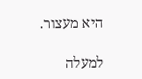היא מעצור.

למעלה